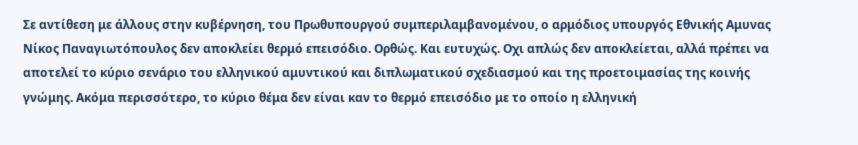Σε αντίθεση με άλλους στην κυβέρνηση, του Πρωθυπουργού συμπεριλαμβανομένου, ο αρμόδιος υπουργός Εθνικής Αμυνας Νίκος Παναγιωτόπουλος δεν αποκλείει θερμό επεισόδιο. Ορθώς. Και ευτυχώς. Οχι απλώς δεν αποκλείεται, αλλά πρέπει να αποτελεί το κύριο σενάριο του ελληνικού αμυντικού και διπλωματικού σχεδιασμού και της προετοιμασίας της κοινής γνώμης. Ακόμα περισσότερο, το κύριο θέμα δεν είναι καν το θερμό επεισόδιο με το οποίο η ελληνική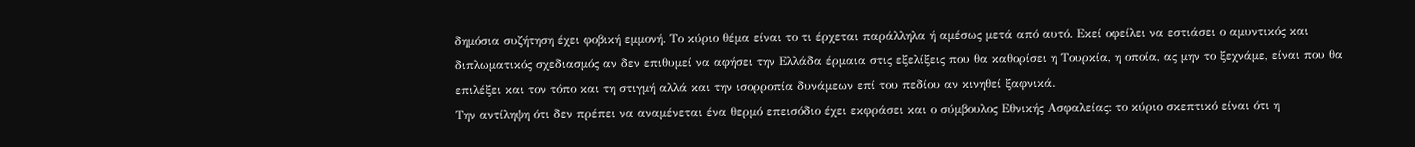δημόσια συζήτηση έχει φοβική εμμονή. Το κύριο θέμα είναι το τι έρχεται παράλληλα ή αμέσως μετά από αυτό. Εκεί οφείλει να εστιάσει ο αμυντικός και διπλωματικός σχεδιασμός αν δεν επιθυμεί να αφήσει την Ελλάδα έρμαια στις εξελίξεις που θα καθορίσει η Τουρκία, η οποία, ας μην το ξεχνάμε, είναι που θα επιλέξει και τον τόπο και τη στιγμή αλλά και την ισορροπία δυνάμεων επί του πεδίου αν κινηθεί ξαφνικά.
Την αντίληψη ότι δεν πρέπει να αναμένεται ένα θερμό επεισόδιο έχει εκφράσει και ο σύμβουλος Εθνικής Ασφαλείας: το κύριο σκεπτικό είναι ότι η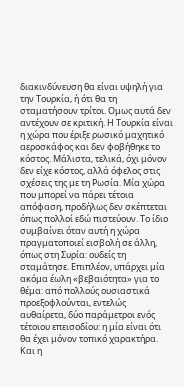διακινδύνευση θα είναι υψηλή για την Τουρκία, ή ότι θα τη σταματήσουν τρίτοι. Ομως αυτά δεν αντέχουν σε κριτική. Η Τουρκία είναι η χώρα που έριξε ρωσικό μαχητικό αεροσκάφος και δεν φοβήθηκε το κόστος. Μάλιστα, τελικά, όχι μόνον δεν είχε κόστος, αλλά όφελος στις σχέσεις της με τη Ρωσία. Μία χώρα που μπορεί να πάρει τέτοια απόφαση, προδήλως δεν σκέπτεται όπως πολλοί εδώ πιστεύουν. Το ίδιο συμβαίνει όταν αυτή η χώρα πραγματοποιεί εισβολή σε άλλη, όπως στη Συρία: ουδείς τη σταμάτησε. Επιπλέον, υπάρχει μία ακόμα έωλη «βεβαιότητα» για το θέμα: από πολλούς ουσιαστικά προεξοφλούνται, εντελώς αυθαίρετα, δύο παράμετροι ενός τέτοιου επεισοδίου: η μία είναι ότι θα έχει μόνον τοπικό χαρακτήρα. Και η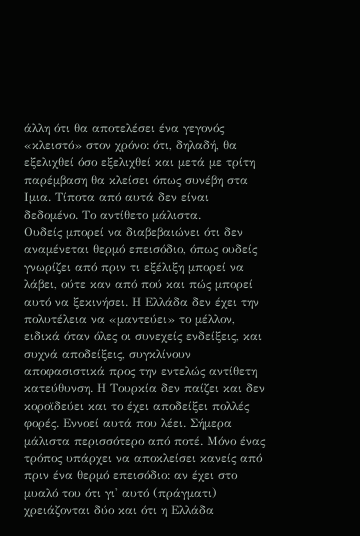άλλη ότι θα αποτελέσει ένα γεγονός «κλειστό» στον χρόνο: ότι, δηλαδή, θα εξελιχθεί όσο εξελιχθεί και μετά με τρίτη παρέμβαση θα κλείσει όπως συνέβη στα Ιμια. Τίποτα από αυτά δεν είναι δεδομένο. Το αντίθετο μάλιστα.
Ουδείς μπορεί να διαβεβαιώνει ότι δεν αναμένεται θερμό επεισόδιο, όπως ουδείς γνωρίζει από πριν τι εξέλιξη μπορεί να λάβει, ούτε καν από πού και πώς μπορεί αυτό να ξεκινήσει. Η Ελλάδα δεν έχει την πολυτέλεια να «μαντεύει» το μέλλον, ειδικά όταν όλες οι συνεχείς ενδείξεις, και συχνά αποδείξεις, συγκλίνουν αποφασιστικά προς την εντελώς αντίθετη κατεύθυνση. Η Τουρκία δεν παίζει και δεν κοροϊδεύει και το έχει αποδείξει πολλές φορές. Εννοεί αυτά που λέει. Σήμερα μάλιστα περισσότερο από ποτέ. Μόνο ένας τρόπος υπάρχει να αποκλείσει κανείς από πριν ένα θερμό επεισόδιο: αν έχει στο μυαλό του ότι γι' αυτό (πράγματι) χρειάζονται δύο και ότι η Ελλάδα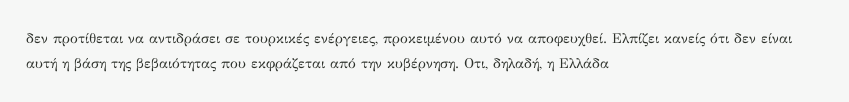δεν προτίθεται να αντιδράσει σε τουρκικές ενέργειες, προκειμένου αυτό να αποφευχθεί. Ελπίζει κανείς ότι δεν είναι αυτή η βάση της βεβαιότητας που εκφράζεται από την κυβέρνηση. Οτι, δηλαδή, η Ελλάδα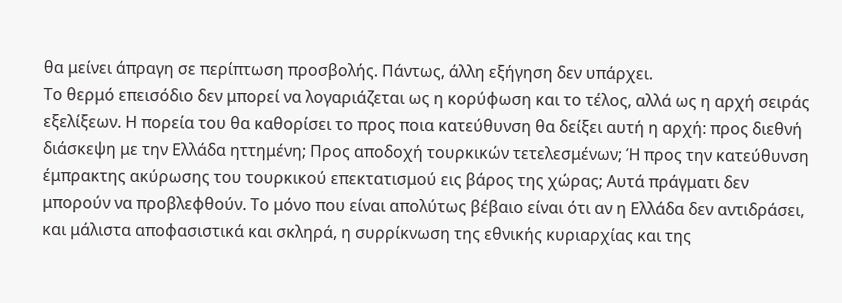θα μείνει άπραγη σε περίπτωση προσβολής. Πάντως, άλλη εξήγηση δεν υπάρχει.
Το θερμό επεισόδιο δεν μπορεί να λογαριάζεται ως η κορύφωση και το τέλος, αλλά ως η αρχή σειράς εξελίξεων. Η πορεία του θα καθορίσει το προς ποια κατεύθυνση θα δείξει αυτή η αρχή: προς διεθνή διάσκεψη με την Ελλάδα ηττημένη; Προς αποδοχή τουρκικών τετελεσμένων; Ή προς την κατεύθυνση έμπρακτης ακύρωσης του τουρκικού επεκτατισμού εις βάρος της χώρας; Αυτά πράγματι δεν μπορούν να προβλεφθούν. Το μόνο που είναι απολύτως βέβαιο είναι ότι αν η Ελλάδα δεν αντιδράσει, και μάλιστα αποφασιστικά και σκληρά, η συρρίκνωση της εθνικής κυριαρχίας και της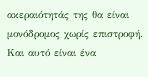ακεραιότητάς της θα είναι μονόδρομος χωρίς επιστροφή. Και αυτό είναι ένα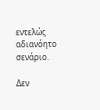εντελώς αδιανόητο σενάριο.

Δεν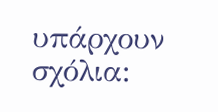υπάρχουν σχόλια: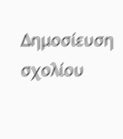Δημοσίευση σχολίου